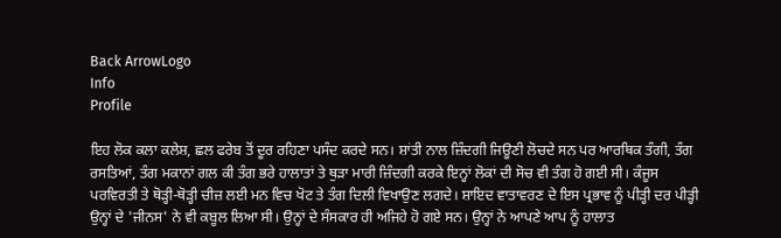Back ArrowLogo
Info
Profile

ਇਹ ਲੋਕ ਕਲਾ ਕਲੇਸ਼, ਛਲ ਫਰੇਬ ਤੋਂ ਦੂਰ ਰਹਿਣਾ ਪਸੰਦ ਕਰਦੇ ਸਨ। ਸ਼ਾਂਤੀ ਨਾਲ ਜ਼ਿੰਦਗੀ ਜਿਊਣੀ ਲੋਚਦੇ ਸਨ ਪਰ ਆਰਥਿਕ ਤੰਗੀ, ਤੰਗ ਰਸਤਿਆਂ, ਤੰਗ ਮਕਾਨਾਂ ਗਲ ਕੀ ਤੰਗ ਭਰੇ ਹਾਲਾਤਾਂ ਤੇ ਥੁੜਾ ਮਾਰੀ ਜ਼ਿੰਦਗੀ ਕਰਕੇ ਇਨ੍ਹਾਂ ਲੋਕਾਂ ਦੀ ਸੋਚ ਵੀ ਤੰਗ ਹੋ ਗਈ ਸੀ। ਕੰਜੂਸ ਪਰਵਿਰਤੀ ਤੇ ਥੋੜ੍ਹੀ-ਥੋੜ੍ਹੀ ਚੀਜ਼ ਲਈ ਮਨ ਵਿਚ ਖੋਟ ਤੇ ਤੰਗ ਦਿਲੀ ਵਿਖਾਉਣ ਲਗਦੇ। ਸ਼ਾਇਦ ਵਾਤਾਵਰਣ ਦੇ ਇਸ ਪ੍ਰਭਾਵ ਨੂੰ ਪੀੜ੍ਹੀ ਦਰ ਪੀੜ੍ਹੀ ਉਨ੍ਹਾਂ ਦੇ 'ਜੀਨਸ' ਨੇ ਵੀ ਕਬੂਲ ਲਿਆ ਸੀ। ਉਨ੍ਹਾਂ ਦੇ ਸੰਸਕਾਰ ਹੀ ਅਜਿਹੇ ਹੋ ਗਏ ਸਨ। ਉਨ੍ਹਾਂ ਨੇ ਆਪਣੇ ਆਪ ਨੂੰ ਹਾਲਾਤ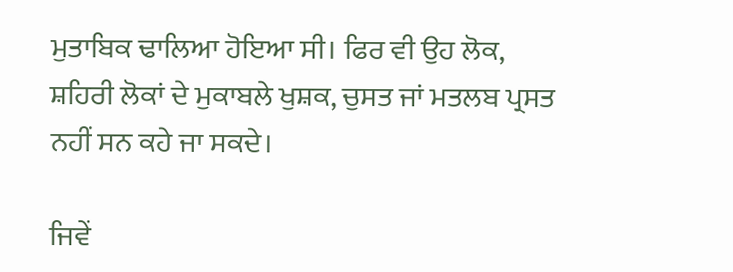ਮੁਤਾਬਿਕ ਢਾਲਿਆ ਹੋਇਆ ਸੀ। ਫਿਰ ਵੀ ਉਹ ਲੋਕ, ਸ਼ਹਿਰੀ ਲੋਕਾਂ ਦੇ ਮੁਕਾਬਲੇ ਖੁਸ਼ਕ, ਚੁਸਤ ਜਾਂ ਮਤਲਬ ਪ੍ਰਸਤ ਨਹੀਂ ਸਨ ਕਹੇ ਜਾ ਸਕਦੇ।

ਜਿਵੇਂ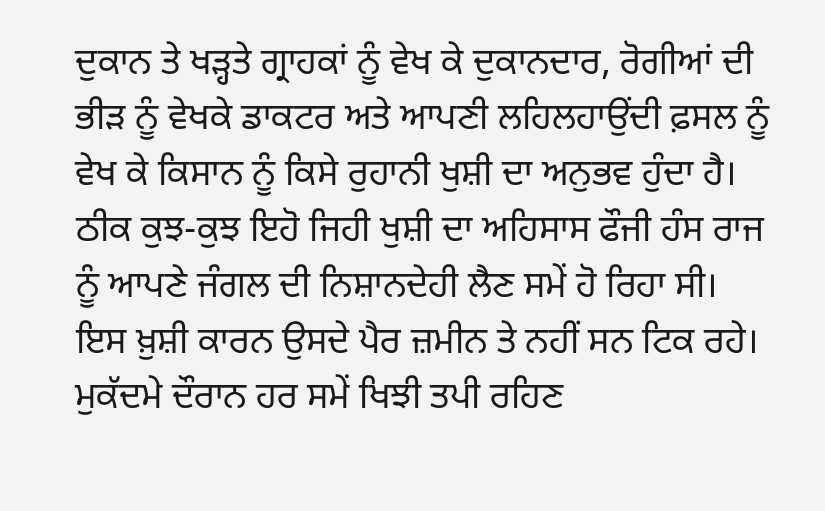ਦੁਕਾਨ ਤੇ ਖੜ੍ਹਤੇ ਗ੍ਰਾਹਕਾਂ ਨੂੰ ਵੇਖ ਕੇ ਦੁਕਾਨਦਾਰ, ਰੋਗੀਆਂ ਦੀ ਭੀੜ ਨੂੰ ਵੇਖਕੇ ਡਾਕਟਰ ਅਤੇ ਆਪਣੀ ਲਹਿਲਹਾਉਂਦੀ ਫ਼ਸਲ ਨੂੰ ਵੇਖ ਕੇ ਕਿਸਾਨ ਨੂੰ ਕਿਸੇ ਰੁਹਾਨੀ ਖੁਸ਼ੀ ਦਾ ਅਨੁਭਵ ਹੁੰਦਾ ਹੈ। ਠੀਕ ਕੁਝ-ਕੁਝ ਇਹੋ ਜਿਹੀ ਖੁਸ਼ੀ ਦਾ ਅਹਿਸਾਸ ਫੌਜੀ ਹੰਸ ਰਾਜ ਨੂੰ ਆਪਣੇ ਜੰਗਲ ਦੀ ਨਿਸ਼ਾਨਦੇਹੀ ਲੈਣ ਸਮੇਂ ਹੋ ਰਿਹਾ ਸੀ। ਇਸ ਖ਼ੁਸ਼ੀ ਕਾਰਨ ਉਸਦੇ ਪੈਰ ਜ਼ਮੀਨ ਤੇ ਨਹੀਂ ਸਨ ਟਿਕ ਰਹੇ। ਮੁਕੱਦਮੇ ਦੌਰਾਨ ਹਰ ਸਮੇਂ ਖਿਝੀ ਤਪੀ ਰਹਿਣ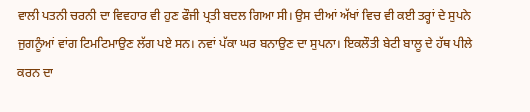ਵਾਲੀ ਪਤਨੀ ਚਰਨੀ ਦਾ ਵਿਵਹਾਰ ਵੀ ਹੁਣ ਫੌਜੀ ਪ੍ਰਤੀ ਬਦਲ ਗਿਆ ਸੀ। ਉਸ ਦੀਆਂ ਅੱਖਾਂ ਵਿਚ ਵੀ ਕਈ ਤਰ੍ਹਾਂ ਦੇ ਸੁਪਨੇ ਜੁਗਨੂੰਆਂ ਵਾਂਗ ਟਿਮਟਿਮਾਉਣ ਲੱਗ ਪਏ ਸਨ। ਨਵਾਂ ਪੱਕਾ ਘਰ ਬਨਾਉਣ ਦਾ ਸੁਪਨਾ। ਇਕਲੌਤੀ ਬੇਟੀ ਬਾਲੂ ਦੇ ਹੱਥ ਪੀਲੇ ਕਰਨ ਦਾ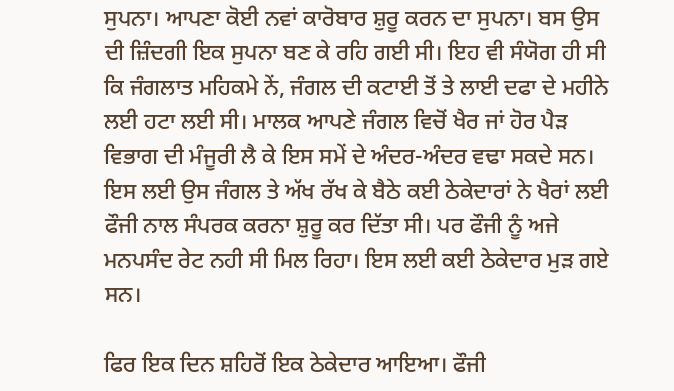ਸੁਪਨਾ। ਆਪਣਾ ਕੋਈ ਨਵਾਂ ਕਾਰੋਬਾਰ ਸ਼ੁਰੂ ਕਰਨ ਦਾ ਸੁਪਨਾ। ਬਸ ਉਸ ਦੀ ਜ਼ਿੰਦਗੀ ਇਕ ਸੁਪਨਾ ਬਣ ਕੇ ਰਹਿ ਗਈ ਸੀ। ਇਹ ਵੀ ਸੰਯੋਗ ਹੀ ਸੀ ਕਿ ਜੰਗਲਾਤ ਮਹਿਕਮੇ ਨੇਂ, ਜੰਗਲ ਦੀ ਕਟਾਈ ਤੋਂ ਤੇ ਲਾਈ ਦਫਾ ਦੇ ਮਹੀਨੇ ਲਈ ਹਟਾ ਲਈ ਸੀ। ਮਾਲਕ ਆਪਣੇ ਜੰਗਲ ਵਿਚੋਂ ਖੈਰ ਜਾਂ ਹੋਰ ਪੈੜ ਵਿਭਾਗ ਦੀ ਮੰਜੂਰੀ ਲੈ ਕੇ ਇਸ ਸਮੇਂ ਦੇ ਅੰਦਰ-ਅੰਦਰ ਵਢਾ ਸਕਦੇ ਸਨ। ਇਸ ਲਈ ਉਸ ਜੰਗਲ ਤੇ ਅੱਖ ਰੱਖ ਕੇ ਬੈਠੇ ਕਈ ਠੇਕੇਦਾਰਾਂ ਨੇ ਖੈਰਾਂ ਲਈ ਫੌਜੀ ਨਾਲ ਸੰਪਰਕ ਕਰਨਾ ਸ਼ੁਰੂ ਕਰ ਦਿੱਤਾ ਸੀ। ਪਰ ਫੌਜੀ ਨੂੰ ਅਜੇ ਮਨਪਸੰਦ ਰੇਟ ਨਹੀ ਸੀ ਮਿਲ ਰਿਹਾ। ਇਸ ਲਈ ਕਈ ਠੇਕੇਦਾਰ ਮੁੜ ਗਏ ਸਨ।

ਫਿਰ ਇਕ ਦਿਨ ਸ਼ਹਿਰੋਂ ਇਕ ਠੇਕੇਦਾਰ ਆਇਆ। ਫੌਜੀ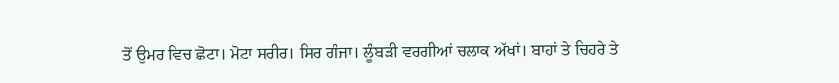ਤੋਂ ਉਮਰ ਵਿਚ ਛੋਟਾ। ਮੋਟਾ ਸਰੀਰ। ਸਿਰ ਗੰਜਾ। ਲੂੰਬੜੀ ਵਰਗੀਆਂ ਚਲਾਕ ਅੱਖਾਂ। ਬਾਹਾਂ ਤੇ ਚਿਹਰੇ ਤੇ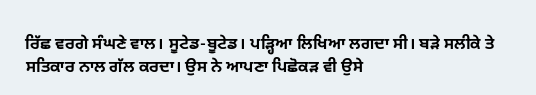ਰਿੱਛ ਵਰਗੇ ਸੰਘਣੇ ਵਾਲ। ਸੂਟੇਡ-ਬੂਟੇਡ। ਪੜ੍ਹਿਆ ਲਿਖਿਆ ਲਗਦਾ ਸੀ। ਬੜੇ ਸਲੀਕੇ ਤੇ ਸਤਿਕਾਰ ਨਾਲ ਗੱਲ ਕਰਦਾ। ਉਸ ਨੇ ਆਪਣਾ ਪਿਛੋਕੜ ਵੀ ਉਸੇ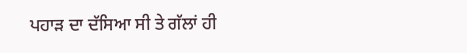ਪਹਾੜ ਦਾ ਦੱਸਿਆ ਸੀ ਤੇ ਗੱਲਾਂ ਹੀ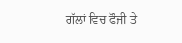ਗੱਲਾਂ ਵਿਚ ਫੌਜੀ ਤੇ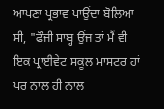ਆਪਣਾ ਪ੍ਰਭਾਵ ਪਾਉਂਦਾ ਬੋਲਿਆ ਸੀ, "ਫੌਜੀ ਸਾਬ੍ਹ ਉਂਜ ਤਾਂ ਮੈਂ ਵੀ ਇਕ ਪ੍ਰਾਈਵੇਟ ਸਕੂਲ ਮਾਸਟਰ ਹਾਂ ਪਰ ਨਾਲ ਹੀ ਨਾਲ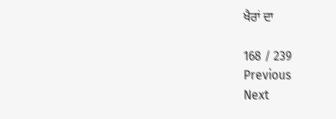ਖੈਰਾਂ ਦਾ

168 / 239
Previous
Next